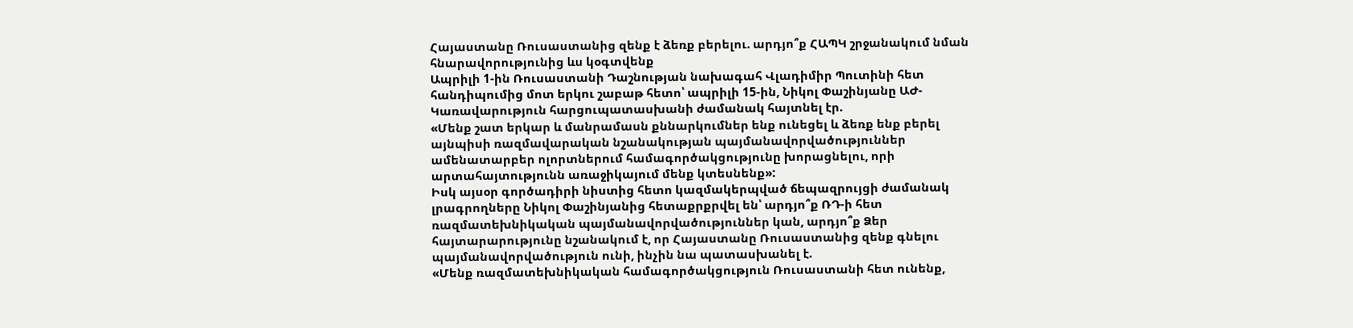Հայաստանը Ռուսաստանից զենք է ձեռք բերելու. արդյո՞ք ՀԱՊԿ շրջանակում նման հնարավորությունից ևս կօգտվենք
Ապրիլի 1-ին Ռուսաստանի Դաշնության նախագահ Վլադիմիր Պուտինի հետ հանդիպումից մոտ երկու շաբաթ հետո՝ ապրիլի 15-ին, Նիկոլ Փաշինյանը ԱԺ-Կառավարություն հարցուպատասխանի ժամանակ հայտնել էր.
«Մենք շատ երկար և մանրամասն քննարկումներ ենք ունեցել և ձեռք ենք բերել այնպիսի ռազմավարական նշանակության պայմանավորվածություններ ամենատարբեր ոլորտներում համագործակցությունը խորացնելու, որի արտահայտությունն առաջիկայում մենք կտեսնենք»:
Իսկ այսօր գործադիրի նիստից հետո կազմակերպված ճեպազրույցի ժամանակ լրագրողները Նիկոլ Փաշինյանից հետաքրքրվել են՝ արդյո՞ք ՌԴ-ի հետ ռազմատեխնիկական պայմանավորվածություններ կան, արդյո՞ք Ձեր հայտարարությունը նշանակում է, որ Հայաստանը Ռուսաստանից զենք գնելու պայմանավորվածություն ունի, ինչին նա պատասխանել է.
«Մենք ռազմատեխնիկական համագործակցություն Ռուսաստանի հետ ունենք,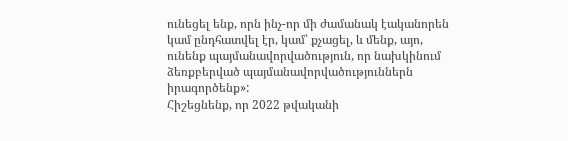ունեցել ենք, որն ինչ-որ մի ժամանակ էականորեն կամ ընդհատվել էր, կամ՝ քչացել, և մենք, այո, ունենք պայմանավորվածություն, որ նախկինում ձեռքբերված պայմանավորվածություններն իրագործենք»:
Հիշեցնենք, որ 2022 թվականի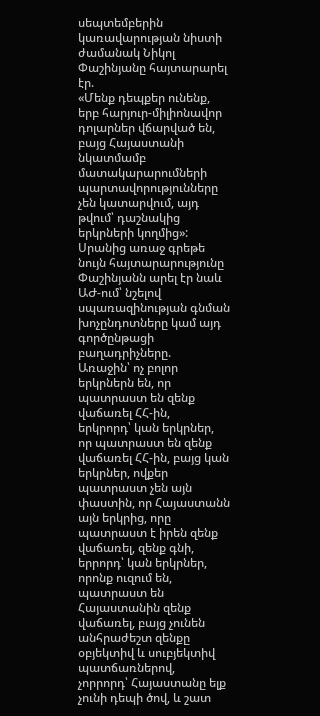սեպտեմբերին կառավարության նիստի ժամանակ Նիկոլ Փաշինյանը հայտարարել էր.
«Մենք դեպքեր ունենք, երբ հարյուր-միլիոնավոր դոլարներ վճարված են, բայց Հայաստանի նկատմամբ մատակարարումների պարտավորությունները չեն կատարվում, այդ թվում՝ դաշնակից երկրների կողմից»:
Սրանից առաջ գրեթե նույն հայտարարությունը Փաշինյանն արել էր նաև ԱԺ-ում՝ նշելով սպառազինության գնման խոչընդոտները կամ այդ գործընթացի բաղադրիչները.
Առաջին՝ ոչ բոլոր երկրներն են, որ պատրաստ են զենք վաճառել ՀՀ-ին,
երկրորդ՝ կան երկրներ, որ պատրաստ են զենք վաճառել ՀՀ-ին, բայց կան երկրներ, ովքեր պատրաստ չեն այն փաստին, որ Հայաստանն այն երկրից, որը պատրաստ է իրեն զենք վաճառել, զենք գնի,
երրորդ՝ կան երկրներ, որոնք ուզում են, պատրաստ են Հայաստանին զենք վաճառել, բայց չունեն անհրաժեշտ զենքը օբյեկտիվ և սուբյեկտիվ պատճառներով,
չորրորդ՝ Հայաստանը ելք չունի դեպի ծով, և շատ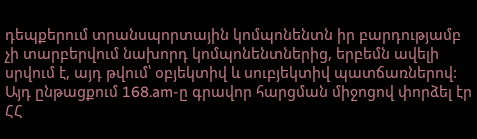դեպքերում տրանսպորտային կոմպոնենտն իր բարդությամբ չի տարբերվում նախորդ կոմպոնենտներից, երբեմն ավելի սրվում է, այդ թվում՝ օբյեկտիվ և սուբյեկտիվ պատճառներով:
Այդ ընթացքում 168.am-ը գրավոր հարցման միջոցով փորձել էր ՀՀ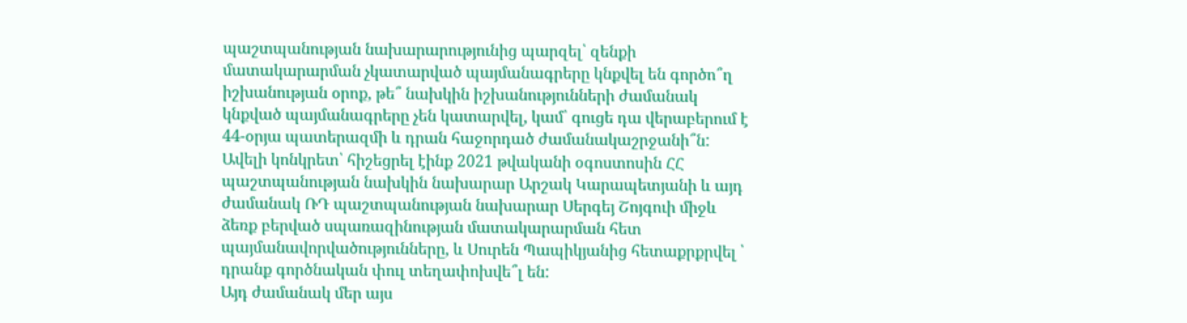պաշտպանության նախարարությունից պարզել՝ զենքի մատակարարման չկատարված պայմանագրերը կնքվել են գործո՞ղ իշխանության օրոք, թե՞ նախկին իշխանությունների ժամանակ կնքված պայմանագրերը չեն կատարվել, կամ՝ գուցե դա վերաբերում է 44-օրյա պատերազմի և դրան հաջորդած ժամանակաշրջանի՞ն: Ավելի կոնկրետ՝ հիշեցրել էինք 2021 թվականի օգոստոսին ՀՀ պաշտպանության նախկին նախարար Արշակ Կարապետյանի և այդ ժամանակ ՌԴ պաշտպանության նախարար Սերգեյ Շոյգուի միջև ձեռք բերված սպառազինության մատակարարման հետ պայմանավորվածությունները, և Սուրեն Պապիկյանից հետաքրքրվել ՝ դրանք գործնական փուլ տեղափոխվե՞լ են:
Այդ ժամանակ մեր այս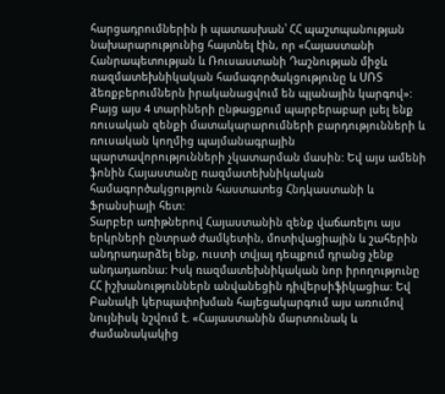հարցադրումներին ի պատասխան՝ ՀՀ պաշտպանության նախարարությունից հայտնել էին, որ «Հայաստանի Հանրապետության և Ռուսաստանի Դաշնության միջև ռազմատեխնիկական համագործակցությունը և ՍՌՏ ձեռքբերումներն իրականացվում են պլանային կարգով»:
Բայց այս 4 տարիների ընթացքում պարբերաբար լսել ենք ռուսական զենքի մատակարարումների բարդությունների և ռուսական կողմից պայմանագրային պարտավորությունների չկատարման մասին: Եվ այս ամենի ֆոնին Հայաստանը ռազմատեխնիկական համագործակցություն հաստատեց Հնդկաստանի և Ֆրանսիայի հետ:
Տարբեր առիթներով Հայաստանին զենք վաճառելու այս երկրների ընտրած ժամկետին, մոտիվացիային և շահերին անդրադարձել ենք, ուստի տվյալ դեպքում դրանց չենք անդադառնա: Իսկ ռազմատեխնիկական նոր իրողությունը ՀՀ իշխանություններն անվանեցին դիվերսիֆիկացիա: Եվ Բանակի կերպափոխման հայեցակարգում այս առումով նույնիսկ նշվում է. «Հայաստանին մարտունակ և ժամանակակից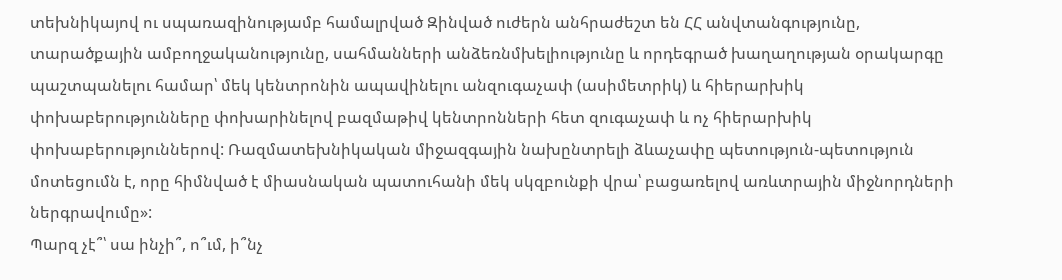տեխնիկայով ու սպառազինությամբ համալրված Զինված ուժերն անհրաժեշտ են ՀՀ անվտանգությունը, տարածքային ամբողջականությունը, սահմանների անձեռնմխելիությունը և որդեգրած խաղաղության օրակարգը պաշտպանելու համար՝ մեկ կենտրոնին ապավինելու անզուգաչափ (ասիմետրիկ) և հիերարխիկ փոխաբերությունները փոխարինելով բազմաթիվ կենտրոնների հետ զուգաչափ և ոչ հիերարխիկ փոխաբերություններով: Ռազմատեխնիկական միջազգային նախընտրելի ձևաչափը պետություն-պետություն մոտեցումն է, որը հիմնված է միասնական պատուհանի մեկ սկզբունքի վրա՝ բացառելով առևտրային միջնորդների ներգրավումը»:
Պարզ չէ՞՝ սա ինչի՞, ո՞ւմ, ի՞նչ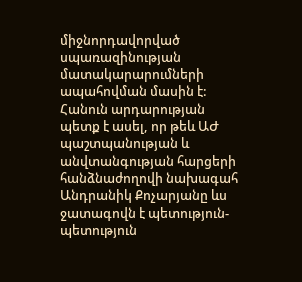միջնորդավորված սպառազինության մատակարարումների ապահովման մասին է:
Հանուն արդարության պետք է ասել, որ թեև ԱԺ պաշտպանության և անվտանգության հարցերի հանձնաժողովի նախագահ Անդրանիկ Քոչարյանը ևս ջատագովն է պետություն-պետություն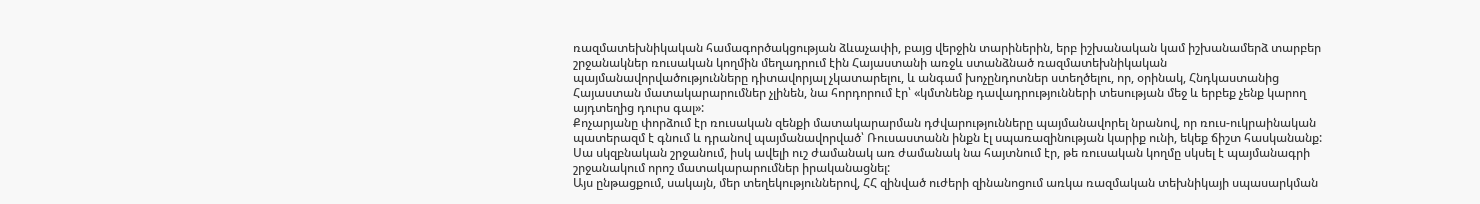ռազմատեխնիկական համագործակցության ձևաչափի, բայց վերջին տարիներին, երբ իշխանական կամ իշխանամերձ տարբեր շրջանակներ ռուսական կողմին մեղադրում էին Հայաստանի առջև ստանձնած ռազմատեխնիկական պայմանավորվածությունները դիտավորյալ չկատարելու, և անգամ խոչընդոտներ ստեղծելու, որ, օրինակ, Հնդկաստանից Հայաստան մատակարարումներ չլինեն, նա հորդորում էր՝ «կմտնենք դավադրությունների տեսության մեջ և երբեք չենք կարող այդտեղից դուրս գալ»:
Քոչարյանը փորձում էր ռուսական զենքի մատակարարման դժվարությունները պայմանավորել նրանով, որ ռուս-ուկրաինական պատերազմ է գնում և դրանով պայմանավորված՝ Ռուսաստանն ինքն էլ սպառազինության կարիք ունի, եկեք ճիշտ հասկանանք: Սա սկզբնական շրջանում, իսկ ավելի ուշ ժամանակ առ ժամանակ նա հայտնում էր, թե ռուսական կողմը սկսել է պայմանագրի շրջանակում որոշ մատակարարումներ իրականացնել:
Այս ընթացքում, սակայն, մեր տեղեկություններով, ՀՀ զինված ուժերի զինանոցում առկա ռազմական տեխնիկայի սպասարկման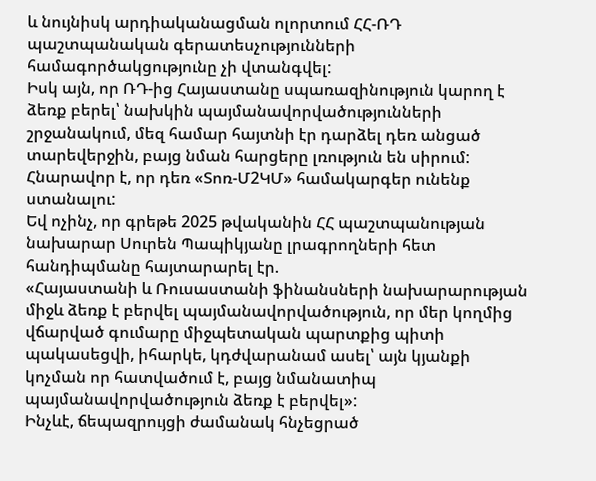և նույնիսկ արդիականացման ոլորտում ՀՀ-ՌԴ պաշտպանական գերատեսչությունների համագործակցությունը չի վտանգվել:
Իսկ այն, որ ՌԴ-ից Հայաստանը սպառազինություն կարող է ձեռք բերել՝ նախկին պայմանավորվածությունների շրջանակում, մեզ համար հայտնի էր դարձել դեռ անցած տարեվերջին, բայց նման հարցերը լռություն են սիրում: Հնարավոր է, որ դեռ «Տոռ-Մ2ԿՄ» համակարգեր ունենք ստանալու:
Եվ ոչինչ, որ գրեթե 2025 թվականին ՀՀ պաշտպանության նախարար Սուրեն Պապիկյանը լրագրողների հետ հանդիպմանը հայտարարել էր.
«Հայաստանի և Ռուսաստանի ֆինանսների նախարարության միջև ձեռք է բերվել պայմանավորվածություն, որ մեր կողմից վճարված գումարը միջպետական պարտքից պիտի պակասեցվի, իհարկե, կդժվարանամ ասել՝ այն կյանքի կոչման որ հատվածում է, բայց նմանատիպ պայմանավորվածություն ձեռք է բերվել»:
Ինչևէ, ճեպազրույցի ժամանակ հնչեցրած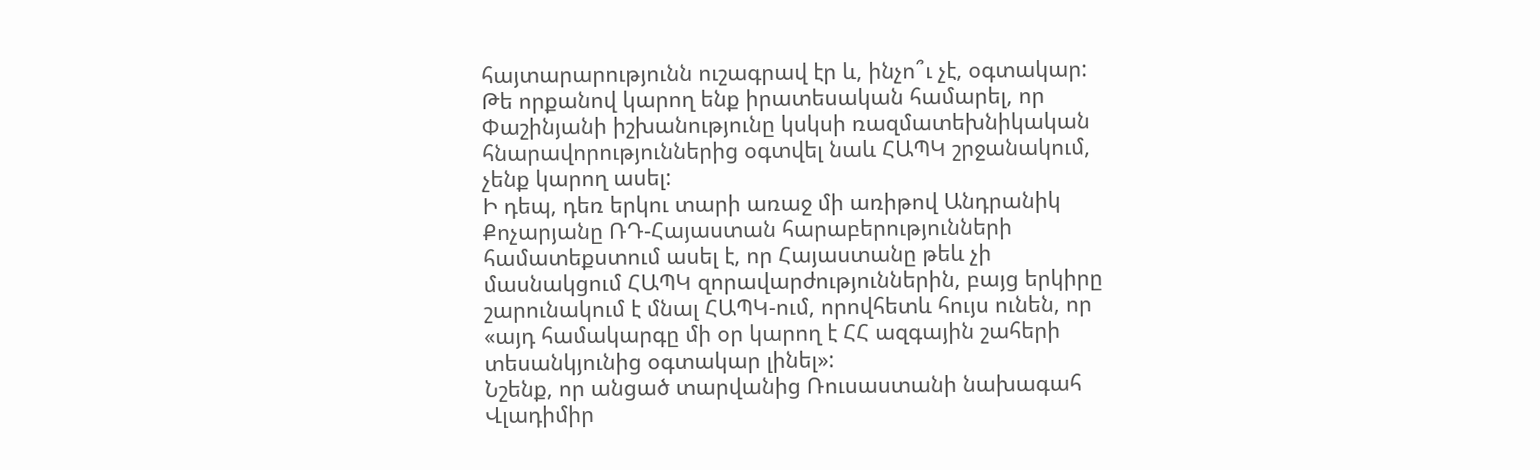հայտարարությունն ուշագրավ էր և, ինչո՞ւ չէ, օգտակար: Թե որքանով կարող ենք իրատեսական համարել, որ Փաշինյանի իշխանությունը կսկսի ռազմատեխնիկական հնարավորություններից օգտվել նաև ՀԱՊԿ շրջանակում, չենք կարող ասել:
Ի դեպ, դեռ երկու տարի առաջ մի առիթով Անդրանիկ Քոչարյանը ՌԴ-Հայաստան հարաբերությունների համատեքստում ասել է, որ Հայաստանը թեև չի մասնակցում ՀԱՊԿ զորավարժություններին, բայց երկիրը շարունակում է մնալ ՀԱՊԿ-ում, որովհետև հույս ունեն, որ «այդ համակարգը մի օր կարող է ՀՀ ազգային շահերի տեսանկյունից օգտակար լինել»:
Նշենք, որ անցած տարվանից Ռուսաստանի նախագահ Վլադիմիր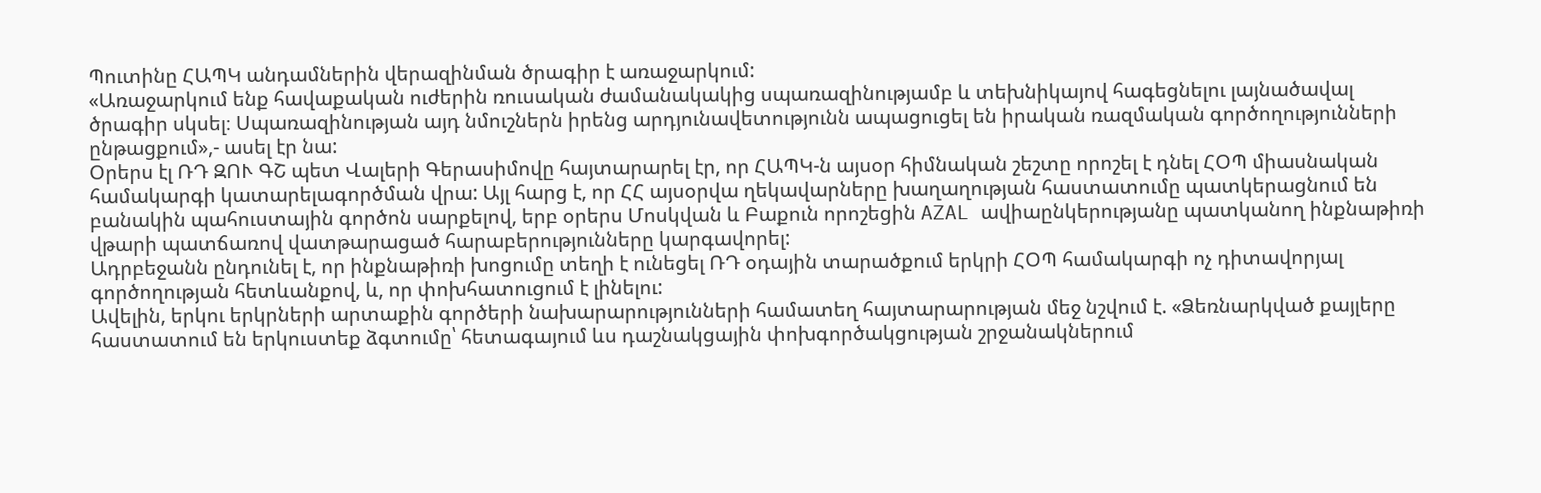Պուտինը ՀԱՊԿ անդամներին վերազինման ծրագիր է առաջարկում:
«Առաջարկում ենք հավաքական ուժերին ռուսական ժամանակակից սպառազինությամբ և տեխնիկայով հագեցնելու լայնածավալ ծրագիր սկսել։ Սպառազինության այդ նմուշներն իրենց արդյունավետությունն ապացուցել են իրական ռազմական գործողությունների ընթացքում»,- ասել էր նա:
Օրերս էլ ՌԴ ԶՈՒ ԳՇ պետ Վալերի Գերասիմովը հայտարարել էր, որ ՀԱՊԿ-ն այսօր հիմնական շեշտը որոշել է դնել ՀՕՊ միասնական համակարգի կատարելագործման վրա: Այլ հարց է, որ ՀՀ այսօրվա ղեկավարները խաղաղության հաստատումը պատկերացնում են բանակին պահուստային գործոն սարքելով, երբ օրերս Մոսկվան և Բաքուն որոշեցին AZAL ավիաընկերությանը պատկանող ինքնաթիռի վթարի պատճառով վատթարացած հարաբերությունները կարգավորել:
Ադրբեջանն ընդունել է, որ ինքնաթիռի խոցումը տեղի է ունեցել ՌԴ օդային տարածքում երկրի ՀՕՊ համակարգի ոչ դիտավորյալ գործողության հետևանքով, և, որ փոխհատուցում է լինելու:
Ավելին, երկու երկրների արտաքին գործերի նախարարությունների համատեղ հայտարարության մեջ նշվում է. «Ձեռնարկված քայլերը հաստատում են երկուստեք ձգտումը՝ հետագայում ևս դաշնակցային փոխգործակցության շրջանակներում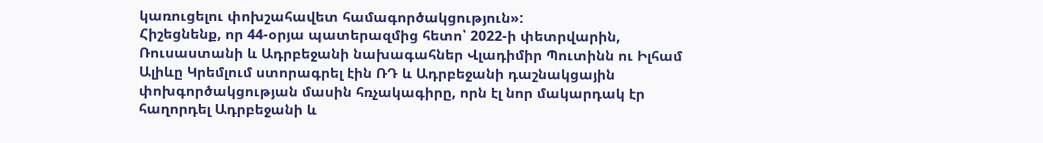կառուցելու փոխշահավետ համագործակցություն»:
Հիշեցնենք, որ 44-օրյա պատերազմից հետո՝ 2022-ի փետրվարին, Ռուսաստանի և Ադրբեջանի նախագահներ Վլադիմիր Պուտինն ու Իլհամ Ալիևը Կրեմլում ստորագրել էին ՌԴ և Ադրբեջանի դաշնակցային փոխգործակցության մասին հռչակագիրը, որն էլ նոր մակարդակ էր հաղորդել Ադրբեջանի և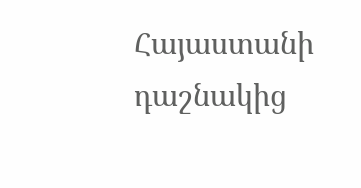Հայաստանի դաշնակից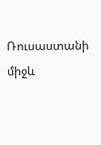Ռուսաստանի միջև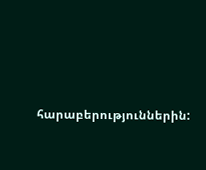հարաբերություններին: